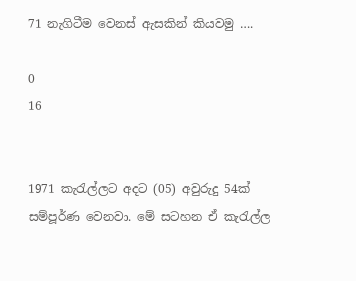71 නැගිටීම වෙනස් ඇසකින් කියවමු ….

0
16


1971 කැරැල්ලට අදට (05) අවුරුදු 54ක් සම්පූර්ණ වෙනවා. මේ සටහන ඒ කැරැල්ල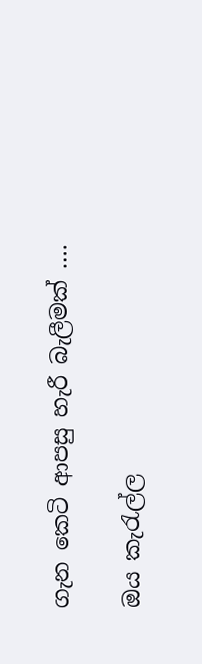ගැන කෙටි ආපසු හැරී බැලීමක් ….

ඔය කැරැල්ල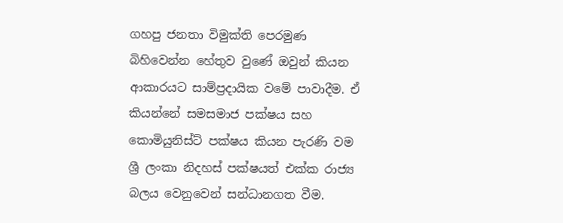ගහපු ජනතා විමුක්ති පෙරමුණ බිහිවෙන්න හේතුව වුණේ ඔවුන් කියන ආකාරයට සාම්ප්‍රදායික වමේ පාවාදීම. ඒ කියන්නේ සමසමාජ පක්ෂය සහ කොමියුනිස්ට් පක්ෂය කියන පැරණි වම ශ්‍රී ලංකා නිදහස් පක්ෂයත් එක්ක රාජ්‍ය බලය වෙනුවෙන් සන්ධානගත වීම.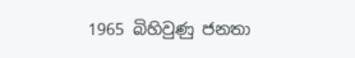1965 බිහිවුණු ජනතා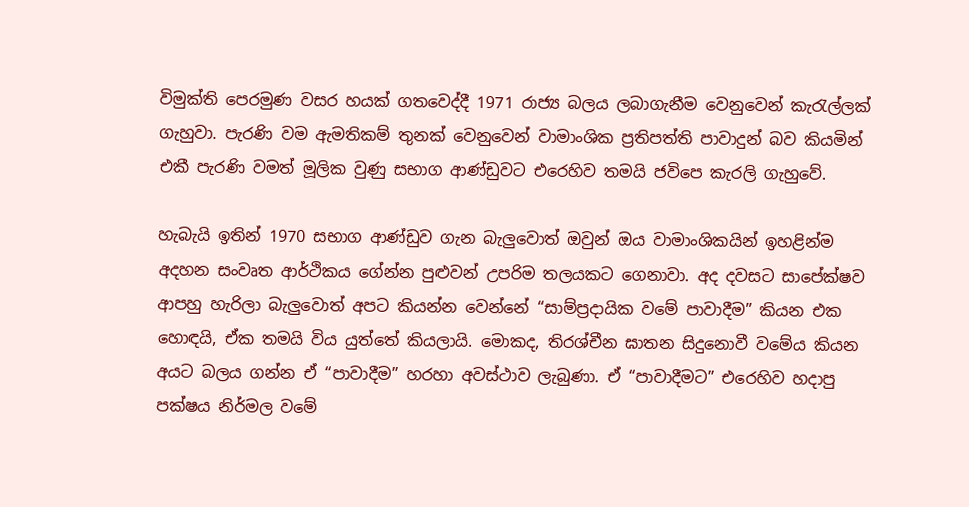විමුක්ති පෙරමුණ වසර හයක් ගතවෙද්දී 1971 රාජ්‍ය බලය ලබාගැනීම වෙනුවෙන් කැරැල්ලක් ගැහුවා. පැරණි වම ඇමතිකම් තුනක් වෙනුවෙන් වාමාංශික ප්‍රතිපත්ති පාවාදුන් බව කියමින් එකී පැරණි වමත් මූලික වුණු සභාග ආණ්ඩුවට එරෙහිව තමයි ජවිපෙ කැරලි ගැහුවේ.

හැබැයි ඉතින් 1970 සභාග ආණ්ඩුව ගැන බැලුවොත් ඔවුන් ඔය වාමාංශිකයින් ඉහළින්ම අදහන සංවෘත ආර්ථිකය ගේන්න පුළුවන් උපරිම තලයකට ගෙනාවා. අද දවසට සාපේක්ෂව ආපහු හැරිලා බැලුවොත් අපට කියන්න වෙන්නේ “සාම්ප්‍රදායික වමේ පාවාදීම” කියන එක හොඳයි, ඒක තමයි විය යුත්තේ කියලායි. මොකද, තිරශ්චීන ඝාතන සිදුනොවී වමේය කියන අයට බලය ගන්න ඒ “පාවාදීම” හරහා අවස්ථාව ලැබුණා. ඒ “පාවාදීමට” එරෙහිව හදාපු පක්ෂය නිර්මල වමේ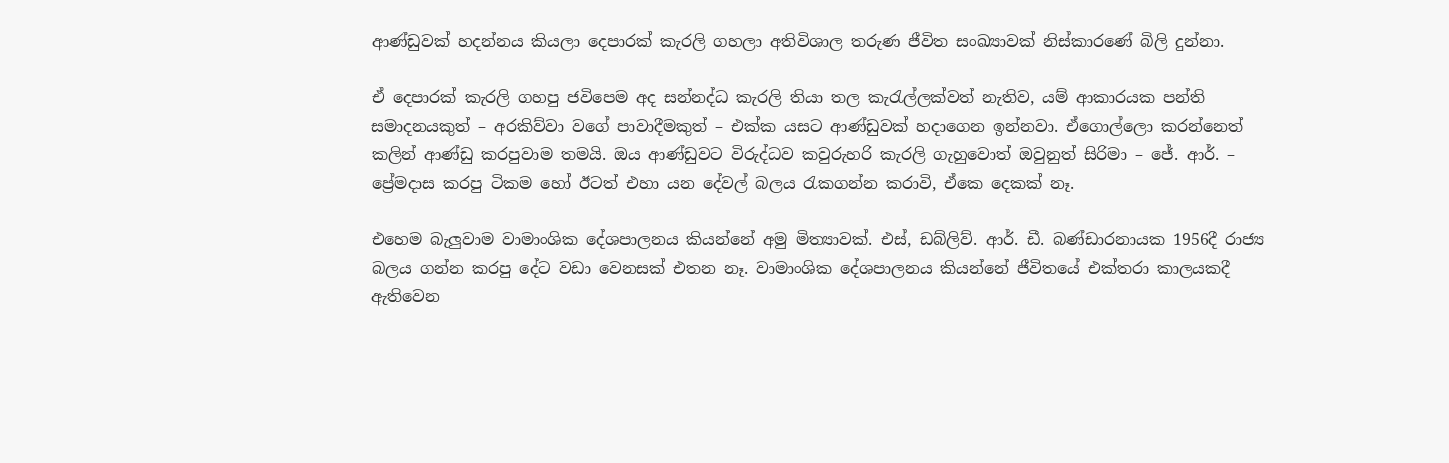ආණ්ඩුවක් හදන්නය කියලා දෙපාරක් කැරලි ගහලා අතිවිශාල තරුණ ජීවිත සංඛ්‍යාවක් නිස්කාරණේ බිලි දුන්නා.

ඒ දෙපාරක් කැරලි ගහපු ජවිපෙම අද සන්නද්ධ කැරලි තියා තල කැරැල්ලක්වත් නැතිව, යම් ආකාරයක පන්ති සමාදනයකුත් – අරකිව්වා වගේ පාවාදීමකුත් – එක්ක යසට ආණ්ඩුවක් හදාගෙන ඉන්නවා. ඒගොල්ලො කරන්නෙත් කලින් ආණ්ඩු කරපුවාම තමයි. ඔය ආණ්ඩුවට විරුද්ධව කවුරුහරි කැරලි ගැහුවොත් ඔවුනුත් සිරිමා – ජේ. ආර්. – ප්‍රේමදාස කරපු ටිකම හෝ ඊටත් එහා යන දේවල් බලය රැකගන්න කරාවි, ඒකෙ දෙකක් නෑ.

එහෙම බැලුවාම වාමාංශික දේශපාලනය කියන්නේ අමු මිත්‍යාවක්. එස්, ඩබ්ලිව්. ආර්. ඩී. බණ්ඩාරනායක 1956දී රාජ්‍ය බලය ගන්න කරපු දේට වඩා වෙනසක් එතන නෑ. වාමාංශික දේශපාලනය කියන්නේ ජීවිතයේ එක්තරා කාලයකදී ඇතිවෙන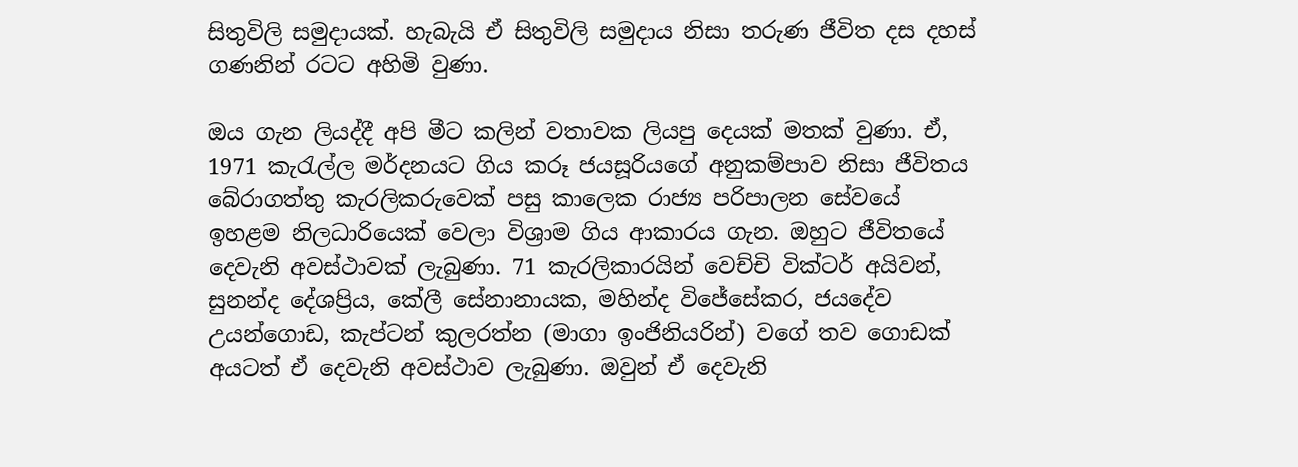සිතුවිලි සමුදායක්. හැබැයි ඒ සිතුවිලි සමුදාය නිසා තරුණ ජීවිත දස දහස් ගණනින් රටට අහිමි වුණා.

ඔය ගැන ලියද්දී අපි මීට කලින් වතාවක ලියපු දෙයක් මතක් වුණා. ඒ, 1971 කැරැල්ල මර්දනයට ගිය කරූ ජයසූරියගේ අනුකම්පාව නිසා ජීවිතය බේරාගත්තු කැරලිකරුවෙක් පසු කාලෙක රාජ්‍ය පරිපාලන සේවයේ ඉහළම නිලධාරියෙක් වෙලා විශ්‍රාම ගිය ආකාරය ගැන. ඔහුට ජීවිතයේ දෙවැනි අවස්ථාවක් ලැබුණා. 71 කැරලිකාරයින් වෙච්චි වික්ටර් අයිවන්, සුනන්ද දේශප්‍රිය, කේලී සේනානායක, මහින්ද විජේසේකර, ජයදේව උයන්ගොඩ, කැප්ටන් කුලරත්න (මාගා ඉංජිනියරින්) වගේ තව ගොඩක් අයටත් ඒ දෙවැනි අවස්ථාව ලැබුණා. ඔවුන් ඒ දෙවැනි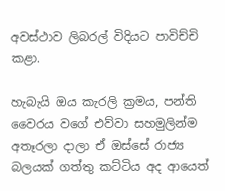අවස්ථාව ලිබරල් විදියට පාවිච්චි කළා.

හැබැයි ඔය කැරලි ක්‍රමය, පන්ති වෛරය වගේ එව්වා සහමුලින්ම අතෑරලා දාලා ඒ ඔස්සේ රාජ්‍ය බලයක් ගත්තු කට්ටිය අද ආයෙත්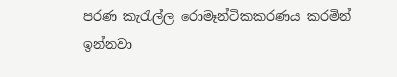පරණ කැරැල්ල රොමෑන්ටිකකරණය කරමින් ඉන්නවා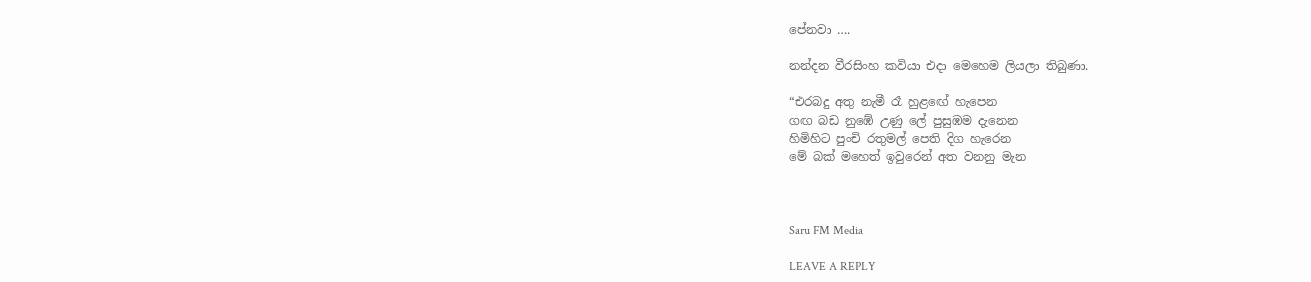පේනවා ….

නන්දන වීරසිංහ කවියා එදා මෙහෙම ලියලා තිබුණා.

“එරබදු අතු නැමී රෑ හුළඟේ හැපෙන
ගඟ බඩ නුඹේ උණු ලේ පුසුඹම දැනෙන
හිමිහිට පුංචි රතුමල් පෙති දිග හැරෙන
මේ බක්‌ මහෙත් ඉවුරෙන් අත වනනු මැන



Saru FM Media

LEAVE A REPLY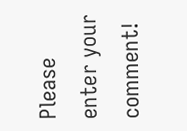Please enter your comment!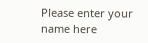Please enter your name here